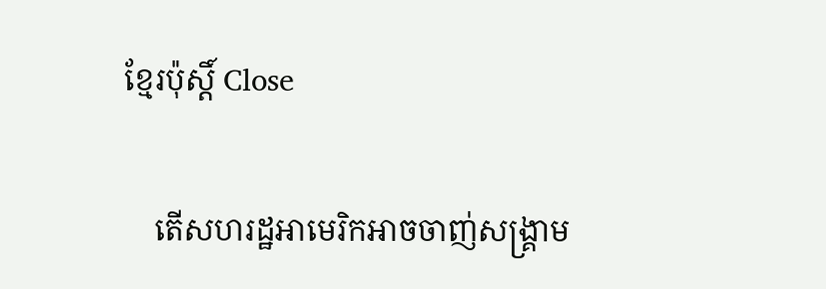ខ្មែរប៉ុស្ដិ៍ Close

    តើសហរដ្ឋអាមេរិកអាចចាញ់សង្គ្រាម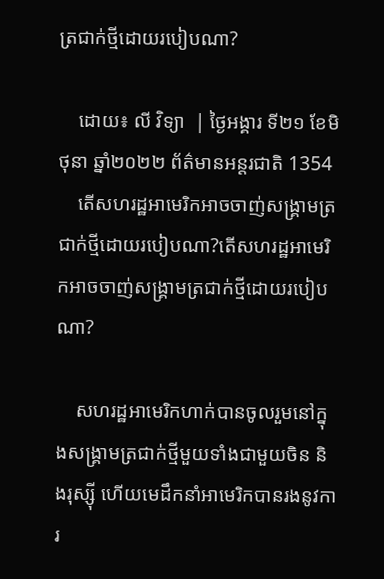ត្រជាក់ថ្មីដោយរបៀបណា?

    ដោយ៖ លី វិទ្យា  | ថ្ងៃអង្គារ ទី២១ ខែមិថុនា ឆ្នាំ២០២២ ព័ត៌មានអន្តរជាតិ 1354
    តើសហរដ្ឋអាមេរិកអាចចាញ់សង្គ្រាមត្រជាក់ថ្មីដោយរបៀបណា?តើសហរដ្ឋអាមេរិកអាចចាញ់សង្គ្រាមត្រជាក់ថ្មីដោយរបៀបណា?

    សហរដ្ឋអាមេរិកហាក់បានចូលរួមនៅក្នុងសង្រ្គាមត្រជាក់ថ្មីមួយទាំងជាមួយចិន និងរុស្ស៊ី ហើយមេដឹកនាំអាមេរិកបានរងនូវការ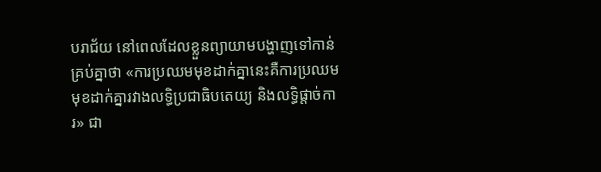បរាជ័យ នៅពេលដែលខ្លួនព្យាយាមបង្ហាញទៅកាន់គ្រប់គ្នាថា «ការប្រឈមមុខដាក់គ្នានេះគឺការប្រឈមមុខដាក់គ្នារវាងលទ្ធិប្រជាធិបតេយ្យ និងលទ្ធិផ្តាច់ការ» ជា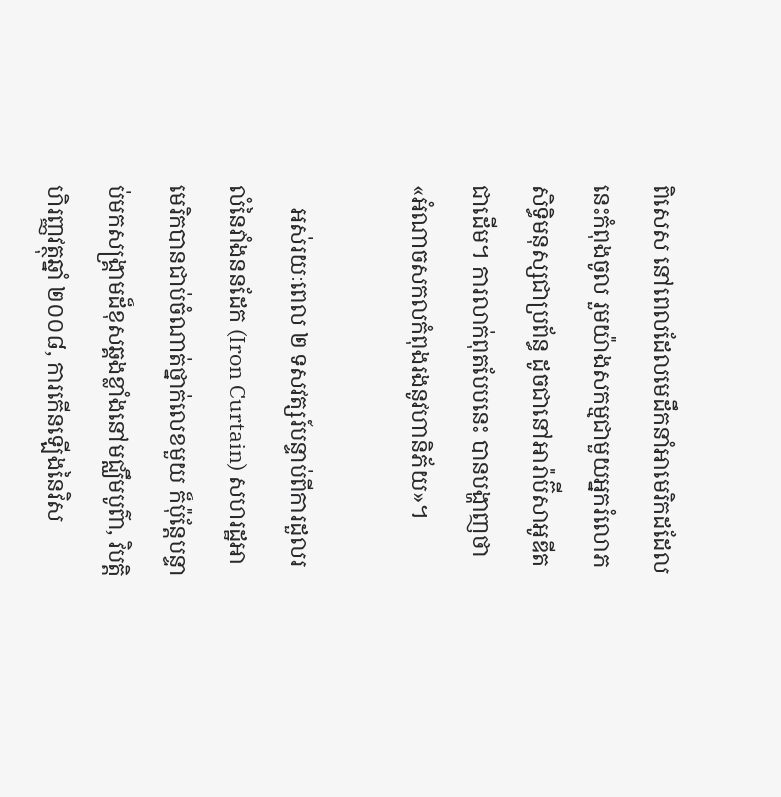ពិសេស នៅពេលដែលមេដឹកនាំអាមេរិកដដែលនេះកំពុងចូល រួមយ៉ាងសកម្មជាមួយអ្នករំលោភសិទ្ធិមនុស្សជាប្រព័ន្ធ ដូចជានៅអារ៉ាប៊ីសាអូឌីតជាដើម។ ការលាក់ពុតបែបនេះ បានបង្ហាញថា «អំណាចសកលកំពុងរងនូវហានិភ័យ»។

    អស់រយៈពេល ២ ទសវត្សរ៍បន្ទាប់ពីការដួលរលំនៃវាំងននដែក (Iron Curtain) សហរដ្ឋអាមេរិកបានជាប់ចំណាត់ថ្នាក់លេខមួយ ក៏ប៉ុន្តែបន្ទាប់មកសង្រ្គាមដ៏ខុសឆ្គងខ្លាំងនៅមជ្ឈឹមបូព៌ា, វិបត្តិហិរញ្ញវត្ថុឆ្នាំ ២០០៨, ការកើនឡើងនៃវិស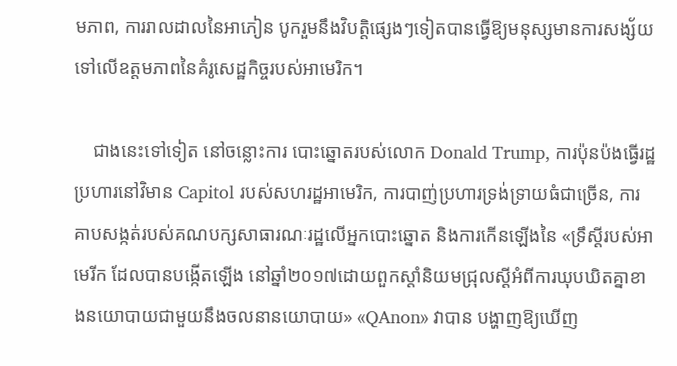មភាព, ការរាលដាលនៃអាភៀន បូករួមនឹងវិបត្តិផ្សេងៗទៀតបានធ្វើឱ្យមនុស្សមានការសង្ស័យទៅលើឧត្តមភាពនៃគំរូសេដ្ឋកិច្ចរបស់អាមេរិក។

    ជាងនេះទៅទៀត នៅចន្លោះការ បោះឆ្នោតរបស់លោក Donald Trump, ការប៉ុនប៉ងធ្វើរដ្ឋប្រហារនៅវិមាន Capitol របស់សហរដ្ឋអាមេរិក, ការបាញ់ប្រហារទ្រង់ទ្រាយធំជាច្រើន, ការគាបសង្កត់របស់គណបក្សសាធារណៈរដ្ឋលើអ្នកបោះឆ្នោត និងការកើនឡើងនៃ «ទ្រឹស្តីរបស់អាមេរីក ដែលបានបង្កើតឡើង នៅឆ្នាំ២០១៧ដោយពួកស្តាំនិយមជ្រុលស្តីអំពីការឃុបឃិតគ្នាខាងនយោបាយជាមួយនឹងចលនានយោបាយ» «QAnon» វាបាន បង្ហាញឱ្យឃើញ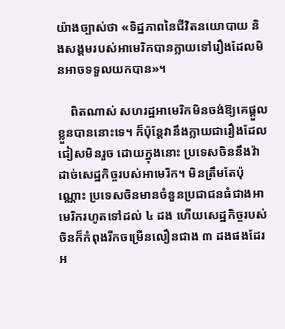យ៉ាងច្បាស់ថា «ទិដ្ឋភាពនៃជីវិតនយោបាយ និងសង្គមរបស់អាមេរិកបានក្លាយទៅរឿងដែលមិនអាចទទួលយកបាន»។

    ពិតណាស់ សហរដ្ឋអាមេរិកមិនចង់ឱ្យគេផ្តួលខ្លួនបាននោះទេ។ ក៏ប៉ុន្តែវានឹងក្លាយជារឿងដែលជៀសមិនរួច ដោយក្នុងនោះ ប្រទេសចិននឹងវ៉ាដាច់សេដ្ឋកិច្ចរបស់អាមេរិក។ មិនត្រឹមតែប៉ុណ្ណោះ ប្រទេសចិនមានចំនួនប្រជាជនធំជាងអាមេរិករហូតទៅដល់ ៤ ដង ហើយសេដ្ឋកិច្ចរបស់ចិនក៏កំពុងរីកចម្រើនលឿនជាង ៣ ដងផងដែរអ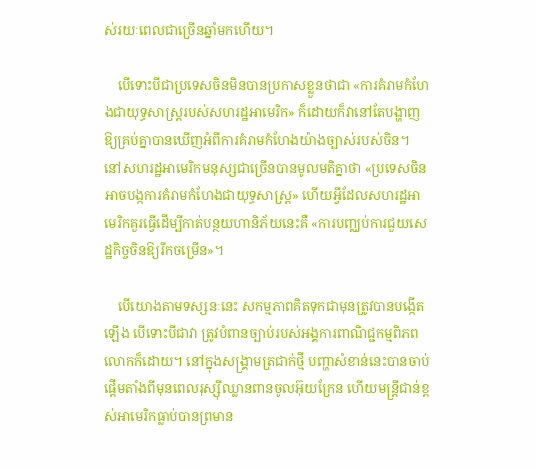ស់រយៈពេលជាច្រើនឆ្នាំមកហើយ។

    បើទោះបីជាប្រទេសចិនមិនបានប្រកាសខ្លួនថាជា «ការគំរាមកំហែងជាយុទ្ធសាស្រ្តរបស់សហរដ្ឋអាមេរិក» ក៏ដោយក៏វានៅតែបង្ហាញឱ្យគ្រប់គ្នាបានឃើញអំពីការគំរាមកំហែងយ៉ាងច្បាស់របស់ចិន។ នៅសហរដ្ឋអាមេរិកមនុស្សជាច្រើនបានមូលមតិគ្នាថា «ប្រទេសចិនអាចបង្កការគំរាមកំហែងជាយុទ្ធសាស្ត្រ» ហើយអ្វីដែលសហរដ្ឋអាមេរិកគួរធ្វើដើម្បីកាត់បន្ថយហានិភ័យនេះគឺ «ការបញ្ឈប់ការជួយសេដ្ឋកិច្ចចិនឱ្យរីកចម្រើន»។

    បើយោងតាមទស្សនៈនេះ សកម្មភាពគិតទុកជាមុនត្រូវបានបង្កើតឡើង បើទោះបីជាវា ត្រូវបំពានច្បាប់របស់អង្គការពាណិជ្ជកម្មពិភពលោកក៏ដោយ។ នៅក្នុងសង្គ្រាមត្រជាក់ថ្មី បញ្ហាសំខាន់នេះបានចាប់ផ្តើមតាំងពីមុនពេលរុស្ស៊ីឈ្លានពានចូលអ៊ុយក្រែន ហើយមន្ត្រីជាន់ខ្ពស់អាមេរិកធ្លាប់បានព្រមាន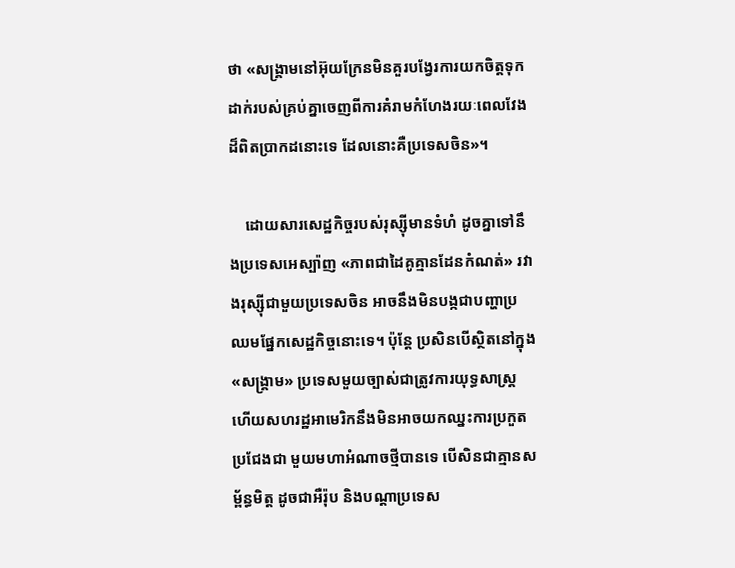ថា «សង្រ្គាមនៅអ៊ុយក្រែនមិនគួរបង្វែរការយកចិត្តទុកដាក់របស់គ្រប់គ្នាចេញពីការគំរាមកំហែងរយៈពេលវែងដ៏ពិតប្រាកដនោះទេ ដែលនោះគឺប្រទេសចិន»។

    ដោយសារសេដ្ឋកិច្ចរបស់រុស្ស៊ីមានទំហំ ដូចគ្នាទៅនឹងប្រទេសអេស្ប៉ាញ «ភាពជាដៃគូគ្មានដែនកំណត់» រវាងរុស្ស៊ីជាមួយប្រទេសចិន អាចនឹងមិនបង្កជាបញ្ហាប្រឈមផ្នែកសេដ្ឋកិច្ចនោះទេ។ ប៉ុន្តែ ប្រសិនបើស្ថិតនៅក្នុង «សង្រ្គាម» ប្រទេសមួយច្បាស់ជាត្រូវការយុទ្ធសាស្រ្ត ហើយសហរដ្ឋអាមេរិកនឹងមិនអាចយកឈ្នះការប្រកួតប្រជែងជា មួយមហាអំណាចថ្មីបានទេ បើសិនជាគ្មានសម្ព័ន្ធមិត្ត ដូចជាអឺរ៉ុប និងបណ្តាប្រទេស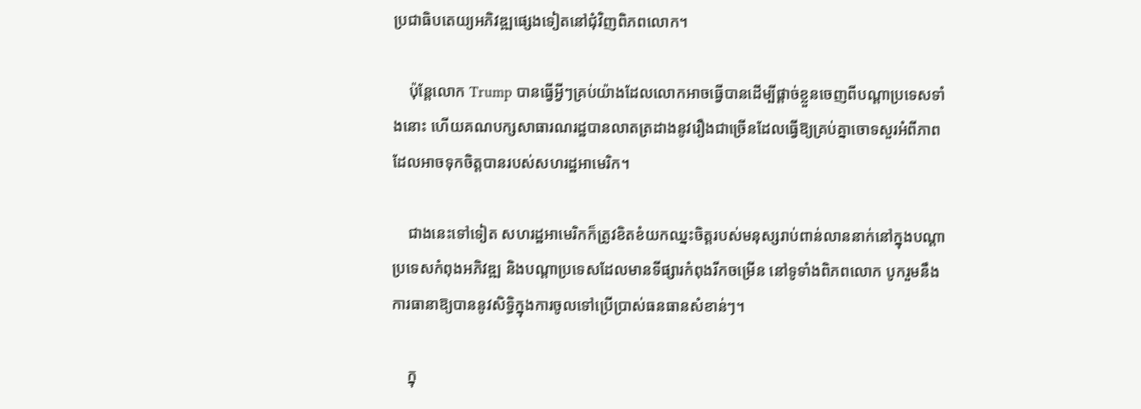ប្រជាធិបតេយ្យអភិវឌ្ឍផ្សេងទៀតនៅជុំវិញពិភពលោក។

    ប៉ុន្តែលោក Trump បានធ្វើអ្វីៗគ្រប់យ៉ាងដែលលោកអាចធ្វើបានដើម្បីផ្តាច់ខ្លួនចេញពីបណ្តាប្រទេសទាំងនោះ ហើយគណបក្សសាធារណរដ្ឋបានលាតត្រដាងនូវរឿងជាច្រើនដែលធ្វើឱ្យគ្រប់គ្នាចោទសួរអំពីភាពដែលអាចទុកចិត្តបានរបស់សហរដ្ឋអាមេរិក។

    ជាងនេះទៅទៀត សហរដ្ឋអាមេរិកក៏ត្រូវខិតខំយកឈ្នះចិត្តរបស់មនុស្សរាប់ពាន់លាននាក់នៅក្នុងបណ្តាប្រទេសកំពុងអភិវឌ្ឍ និងបណ្តាប្រទេសដែលមានទីផ្សារកំពុងរីកចម្រើន នៅទូទាំងពិភពលោក បូករួមនឹងការធានាឱ្យបាននូវសិទ្ធិក្នុងការចូលទៅប្រើប្រាស់ធនធានសំខាន់ៗ។

    ក្នុ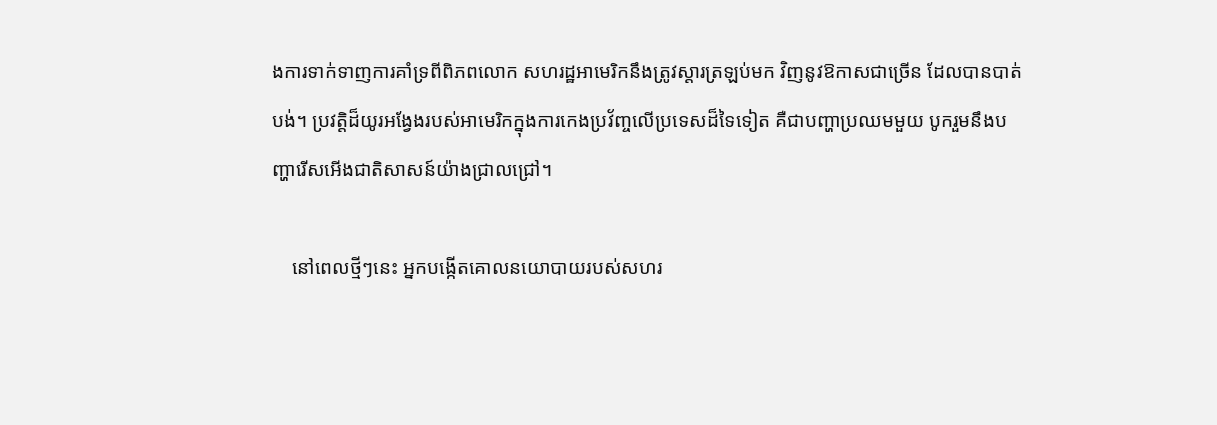ងការទាក់ទាញការគាំទ្រពីពិភពលោក សហរដ្ឋអាមេរិកនឹងត្រូវស្តារត្រឡប់មក វិញនូវឱកាសជាច្រើន ដែលបានបាត់បង់។ ប្រវត្តិដ៏យូរអង្វែងរបស់អាមេរិកក្នុងការកេងប្រវ័ញ្ចលើប្រទេសដ៏ទៃទៀត គឺជាបញ្ហាប្រឈមមួយ បូករួមនឹងបញ្ហារើសអើងជាតិសាសន៍យ៉ាងជ្រាលជ្រៅ។

    នៅពេលថ្មីៗនេះ អ្នកបង្កើតគោលនយោបាយរបស់សហរ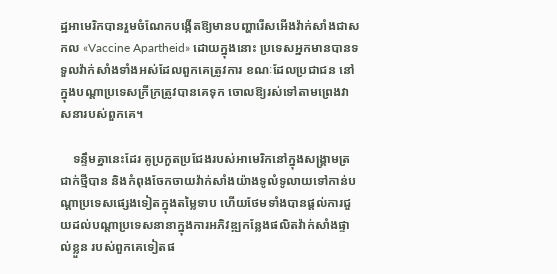ដ្ឋអាមេរិកបានរួមចំណែកបង្កើតឱ្យមានបញ្ហារើសអើងវ៉ាក់សាំងជាសកល «Vaccine Apartheid» ដោយក្នុងនោះ ប្រទេសអ្នកមានបានទទួលវ៉ាក់សាំងទាំងអស់ដែលពួកគេត្រូវការ ខណៈដែលប្រជាជន នៅក្នុងបណ្តាប្រទេសក្រីក្រត្រូវបានគេទុក ចោលឱ្យរស់ទៅតាមព្រេងវាសនារបស់ពួកគេ។

    ទន្ទឹមគ្នានេះដែរ គូប្រកួតប្រជែងរបស់អាមេរិកនៅក្នុងសង្រ្គាមត្រជាក់ថ្មីបាន និងកំពុងចែកចាយវ៉ាក់សាំងយ៉ាងទូលំទូលាយទៅកាន់បណ្តាប្រទេសផ្សេងទៀតក្នុងតម្លៃទាប ហើយថែមទាំងបានផ្តល់ការជួយដល់បណ្តាប្រទេសនានាក្នុងការអភិវឌ្ឍកន្លែងផលិតវ៉ាក់សាំងផ្ទាល់ខ្លួន របស់ពួកគេទៀតផ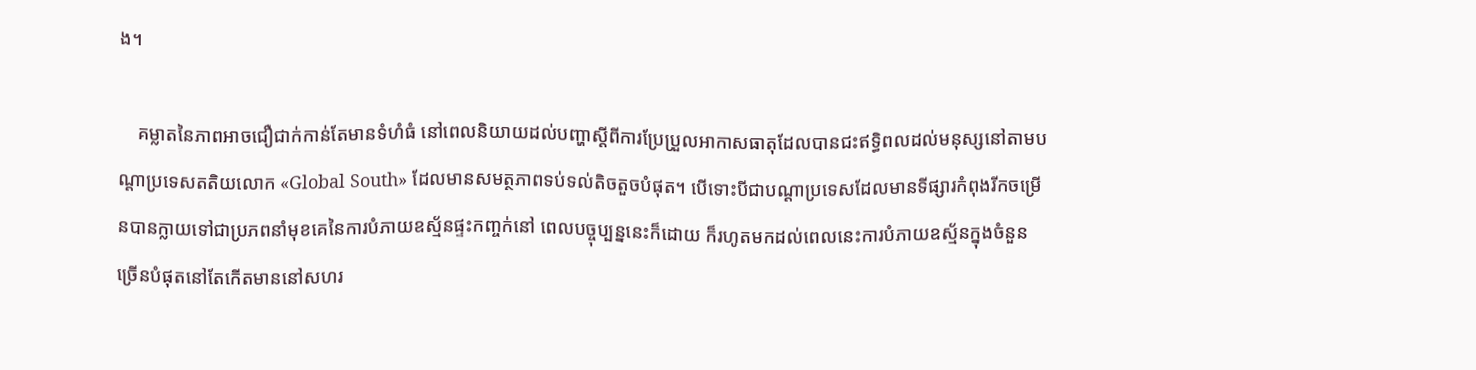ង។

    គម្លាតនៃភាពអាចជឿជាក់កាន់តែមានទំហំធំ នៅពេលនិយាយដល់បញ្ហាស្តីពីការប្រែប្រួលអាកាសធាតុដែលបានជះឥទ្ធិពលដល់មនុស្សនៅតាមបណ្ដាប្រទេសតតិយលោក «Global South» ដែលមានសមត្ថភាពទប់ទល់តិចតួចបំផុត។ បើទោះបីជាបណ្តាប្រទេសដែលមានទីផ្សារកំពុងរីកចម្រើនបានក្លាយទៅជាប្រភពនាំមុខគេនៃការបំភាយឧស្ម័នផ្ទះកញ្ចក់នៅ ពេលបច្ចុប្បន្ននេះក៏ដោយ ក៏រហូតមកដល់ពេលនេះការបំភាយឧស្ម័នក្នុងចំនួនច្រើនបំផុតនៅតែកើតមាននៅសហរ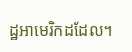ដ្ឋអាមេរិកដដែល។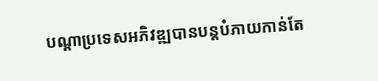បណ្តាប្រទេសអភិវឌ្ឍបានបន្តបំភាយកាន់តែ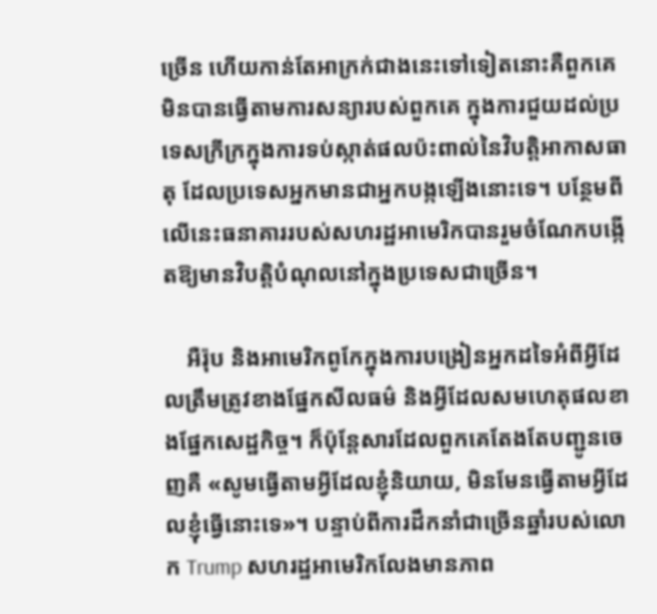ច្រើន ហើយកាន់តែអាក្រក់ជាងនេះទៅទៀតនោះគឺពួកគេមិនបានធ្វើតាមការសន្យារបស់ពួកគេ ក្នុងការជួយដល់ប្រទេសក្រីក្រក្នុងការទប់ស្កាត់ផលប៉ះពាល់នៃវិបត្តិអាកាសធាតុ ដែលប្រទេសអ្នកមានជាអ្នកបង្កឡើងនោះទេ។ បន្ថែមពីលើនេះធនាគាររបស់សហរដ្ឋអាមេរិកបានរួមចំណែកបង្កើតឱ្យមានវិបត្តិបំណុលនៅក្នុងប្រទេសជាច្រើន។

    អឺរ៉ុប និងអាមេរិកពូកែក្នុងការបង្រៀនអ្នកដទៃអំពីអ្វីដែលត្រឹមត្រូវខាងផ្នែកសីលធម៌ និងអ្វីដែលសមហេតុផលខាងផ្នែកសេដ្ឋកិច្ច។ ក៏ប៉ុន្តែសារដែលពួកគេតែងតែបញ្ជូនចេញគឺ «សូមធ្វើតាមអ្វីដែលខ្ញុំនិយាយ, មិនមែនធ្វើតាមអ្វីដែលខ្ញុំធ្វើនោះទេ»។ បន្ទាប់ពីការដឹកនាំជាច្រើនឆ្នាំរបស់លោក Trump សហរដ្ឋអាមេរិកលែងមានភាព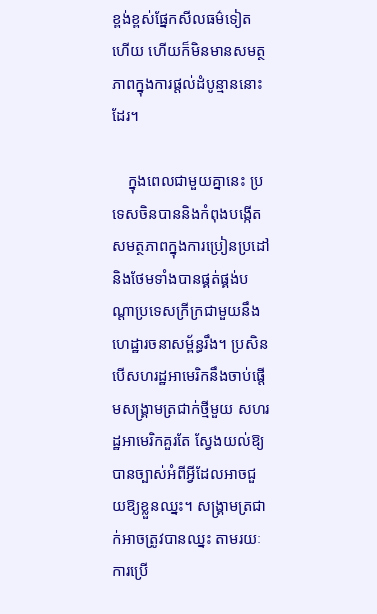ខ្ពង់ខ្ពស់ផ្នែកសីលធម៌ទៀតហើយ ហើយក៏មិនមានសមត្ថភាពក្នុងការផ្តល់ដំបូន្មាននោះដែរ។

    ក្នុងពេលជាមួយគ្នានេះ ប្រទេសចិនបាននិងកំពុងបង្កើតសមត្ថភាពក្នុងការប្រៀនប្រដៅ និងថែមទាំងបានផ្គត់ផ្គង់បណ្តាប្រទេសក្រីក្រជាមួយនឹងហេដ្ឋារចនាសម្ព័ន្ធរឹង។ ប្រសិនបើសហរដ្ឋអាមេរិកនឹងចាប់ផ្តើមសង្រ្គាមត្រជាក់ថ្មីមួយ សហរដ្ឋអាមេរិកគួរតែ ស្វែងយល់ឱ្យបានច្បាស់អំពីអ្វីដែលអាចជួយឱ្យខ្លួនឈ្នះ។ សង្គ្រាមត្រជាក់អាចត្រូវបានឈ្នះ តាមរយៈការប្រើ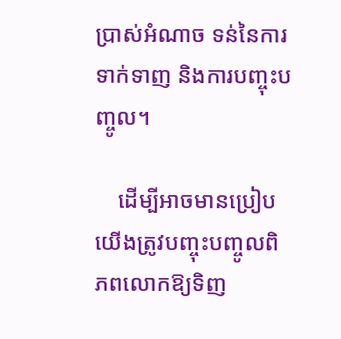ប្រាស់អំណាច ទន់នៃការទាក់ទាញ និងការបញ្ចុះបញ្ចូល។

    ដើម្បីអាចមានប្រៀប យើងត្រូវបញ្ចុះបញ្ចូលពិភពលោកឱ្យទិញ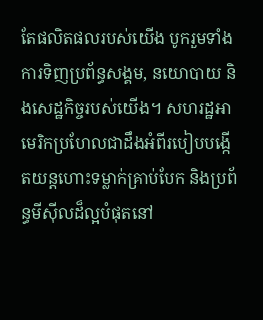តែផលិតផលរបស់យើង បូករួមទាំងការទិញប្រព័ន្ធសង្គម, នយោបាយ និងសេដ្ឋកិច្ចរបស់យើង។ សហរដ្ឋអាមេរិកប្រហែលជាដឹងអំពីរបៀបបង្កើតយន្តហោះទម្លាក់គ្រាប់បែក និងប្រព័ន្ធមីស៊ីលដ៏ល្អបំផុតនៅ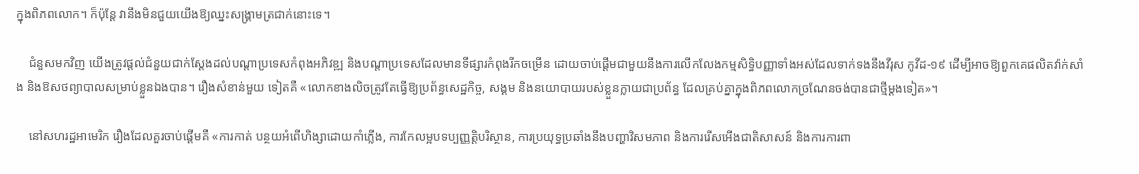ក្នុងពិភពលោក។ ក៏ប៉ុន្តែ វានឹងមិនជួយយើងឱ្យឈ្នះសង្គ្រាមត្រជាក់នោះទេ។

    ជំនួសមកវិញ យើងត្រូវផ្តល់ជំនួយជាក់ស្តែងដល់បណ្តាប្រទេសកំពុងអភិវឌ្ឍ និងបណ្តាប្រទេសដែលមានទីផ្សារកំពុងរីកចម្រើន ដោយចាប់ផ្តើមជាមួយនឹងការលើកលែងកម្មសិទ្ធិបញ្ញាទាំងអស់ដែលទាក់ទងនឹងវីរុស កូវីដ-១៩ ដើម្បីអាចឱ្យពួកគេផលិតវ៉ាក់សាំង និងឱសថព្យាបាលសម្រាប់ខ្លួនឯងបាន។ រឿងសំខាន់មួយ ទៀតគឺ «លោកខាងលិចត្រូវតែធ្វើឱ្យប្រព័ន្ធសេដ្ឋកិច្ច, សង្គម និងនយោបាយរបស់ខ្លួនក្លាយជាប្រព័ន្ធ ដែលគ្រប់គ្នាក្នុងពិភពលោកច្រណែនចង់បានជាថ្មីម្តងទៀត»។

    នៅសហរដ្ឋអាមេរិក រឿងដែលគួរចាប់ផ្តើមគឺ «ការកាត់ បន្ថយអំពើហិង្សាដោយកាំភ្លើង, ការកែលម្អបទប្បញ្ញត្តិបរិស្ថាន, ការប្រយុទ្ធប្រឆាំងនឹងបញ្ហាវិសមភាព និងការរើសអើងជាតិសាសន៍ និងការការពា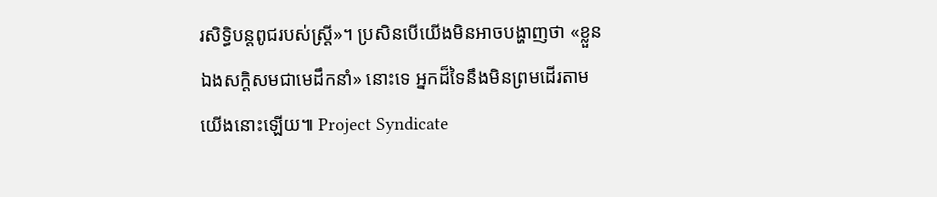រសិទ្ធិបន្តពូជរបស់ស្ត្រី»។ ប្រសិនបើយើងមិនអាចបង្ហាញថា «ខ្លួនឯងសក្ដិសមជាមេដឹកនាំ» នោះទេ អ្នកដ៏ទៃនឹងមិនព្រមដើរតាមយើងនោះឡើយ៕ Project Syndicate